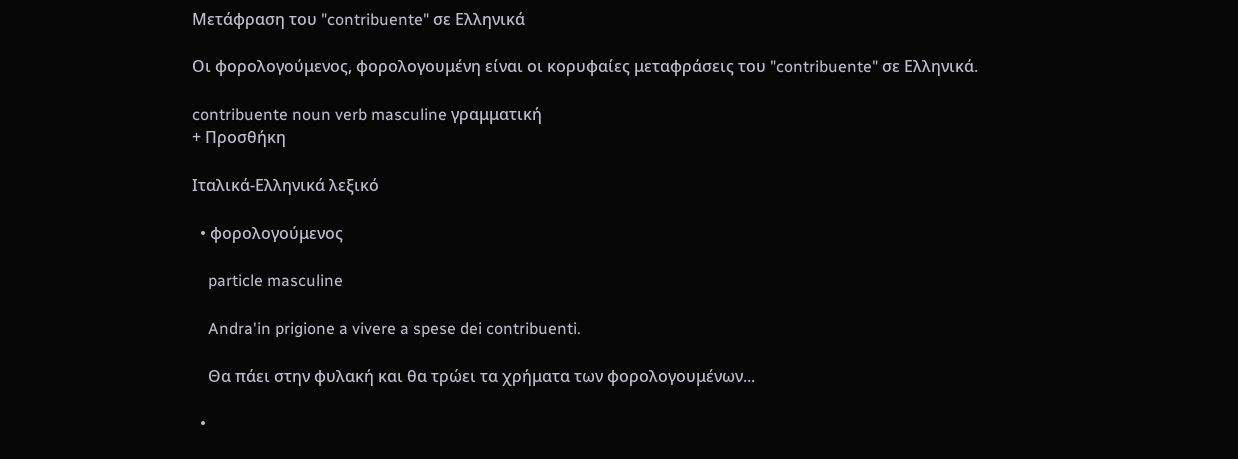Μετάφραση του "contribuente" σε Ελληνικά

Οι φορολογούμενος, φορολογουμένη είναι οι κορυφαίες μεταφράσεις του "contribuente" σε Ελληνικά.

contribuente noun verb masculine γραμματική
+ Προσθήκη

Ιταλικά-Ελληνικά λεξικό

  • φορολογούμενος

    particle masculine

    Andra'in prigione a vivere a spese dei contribuenti.

    Θα πάει στην φυλακή και θα τρώει τα χρήματα των φορολογουμένων...

  •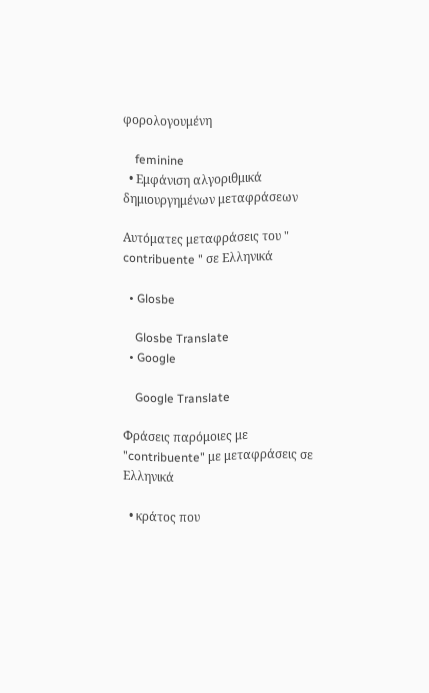φορολογουμένη

    feminine
  • Εμφάνιση αλγοριθμικά δημιουργημένων μεταφράσεων

Αυτόματες μεταφράσεις του " contribuente " σε Ελληνικά

  • Glosbe

    Glosbe Translate
  • Google

    Google Translate

Φράσεις παρόμοιες με "contribuente" με μεταφράσεις σε Ελληνικά

  • κράτος που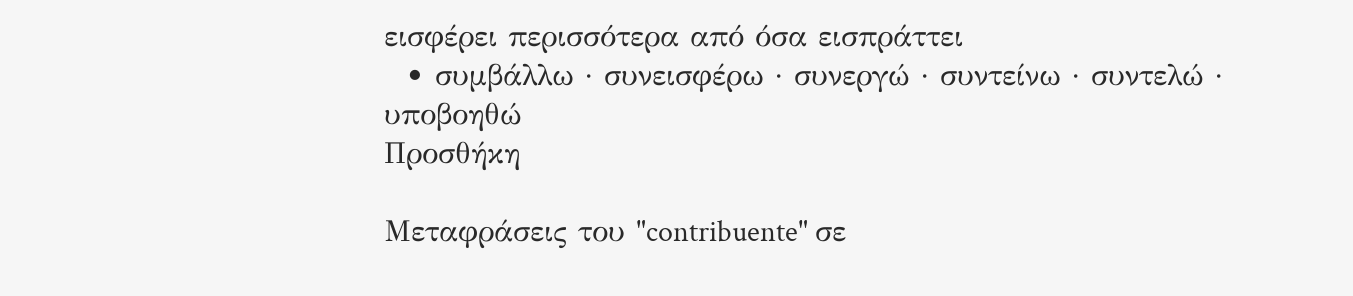εισφέρει περισσότερα από όσα εισπράττει
  • συμβάλλω · συνεισφέρω · συνεργώ · συντείνω · συντελώ · υποβοηθώ
Προσθήκη

Μεταφράσεις του "contribuente" σε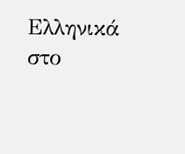Ελληνικά στο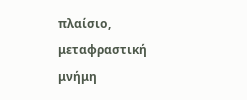πλαίσιο, μεταφραστική μνήμη